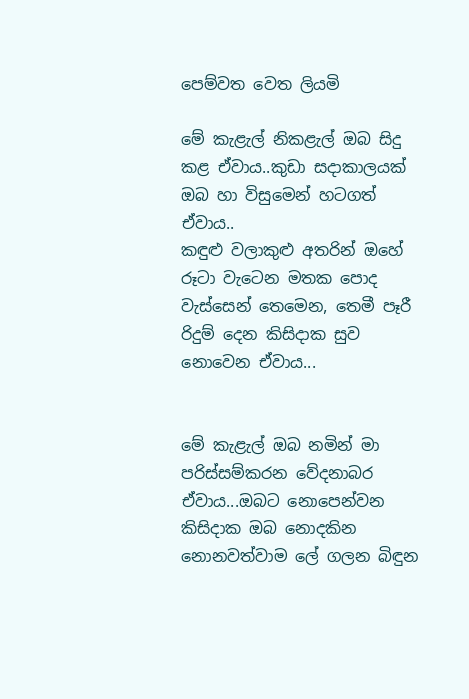පෙම්වත වෙත ලියමි

මේ කැළැල් නිකළැල් ඔබ සිදු කළ ඒවාය..කුඩා සදාකාලයක් ඔබ හා විසුමෙන් හටගත් ඒවාය..
කඳුළු වලාකුළු අතරින් ඔහේ රූටා වැටෙන මතක පොද වැස්සෙන් තෙමෙන, තෙමී පෑරී රිදුම් දෙන කිසිදාක සුව නොවෙන ඒවාය...


මේ කැළැල් ඔබ නමින් මා පරිස්සම්කරන වේදනාබර ඒවාය...ඔබට නොපෙන්වන කිසිදාක ඔබ නොදකින නොනවත්වාම ලේ ගලන බිඳුන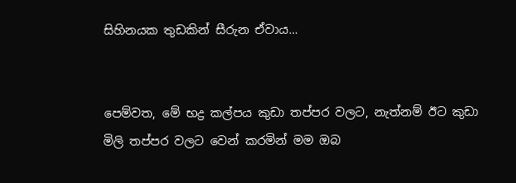සිහිනයක තුඩකින් සීරුන ඒවාය...


පෙම්වත, මේ භද්‍ර කල්පය කුඩා තප්පර වලට, නැත්නම් ඊට කුඩා මිලි තප්පර වලට වෙන් කරමින් මම ඔබ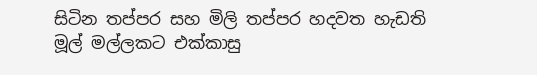සිටින තප්පර සහ මිලි තප්පර හදවත හැඩති මූල් මල්ලකට එක්කාසු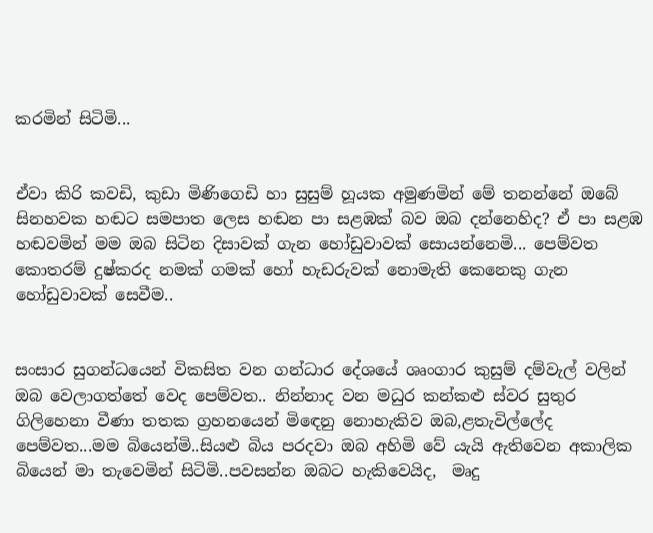කරමින් සිටිමි...


ඒවා කිරි කවඩි, කුඩා මිණිගෙඩි හා සුසුම් හූයක අමුණමින් මේ තනන්නේ ඔබේ සිනහවක හඬට සමපාත ලෙස හඬන පා සළඹක් බව ඔබ දන්නෙහිද? ඒ පා සළඹ හඬවමින් මම ඔබ සිටින දිසාවක් ගැන හෝඩුවාවක් සොයන්නෙමි... පෙම්වත කොතරම් දුෂ්කරද නමක් ගමක් හෝ හැඩරුවක් නොමැති කෙනෙකු ගැන හෝඩුවාවක් සෙවීම..


සංසාර සුගන්ධයෙන් විකසිත වන ගන්ධාර දේශයේ ශෘංගාර කුසුම් දම්වැල් වලින් ඔබ වෙලාගත්තේ වෙද පෙම්වත.. නින්නාද වන මධුර කන්කළු ස්වර සුතුර ගිලිහෙනා වීණා තතක ග්‍රහනයෙන් මිඳෙනු නොහැකිව ඔබ,ළතැවිල්ලේද පෙම්වත...මම බියෙන්මි..සියළු බිය පරදවා ඔබ අහිමි වේ යැයි ඇතිවෙන අකාලික බියෙන් මා තැවෙමින් සිටිමි..පවසන්න ඔබට හැකිවෙයිද,  මෘදු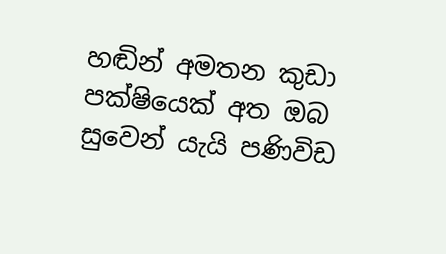හඬින් අමතන කුඩා පක්ෂියෙක් අත ඔබ සුවෙන් යැයි පණිවිඩ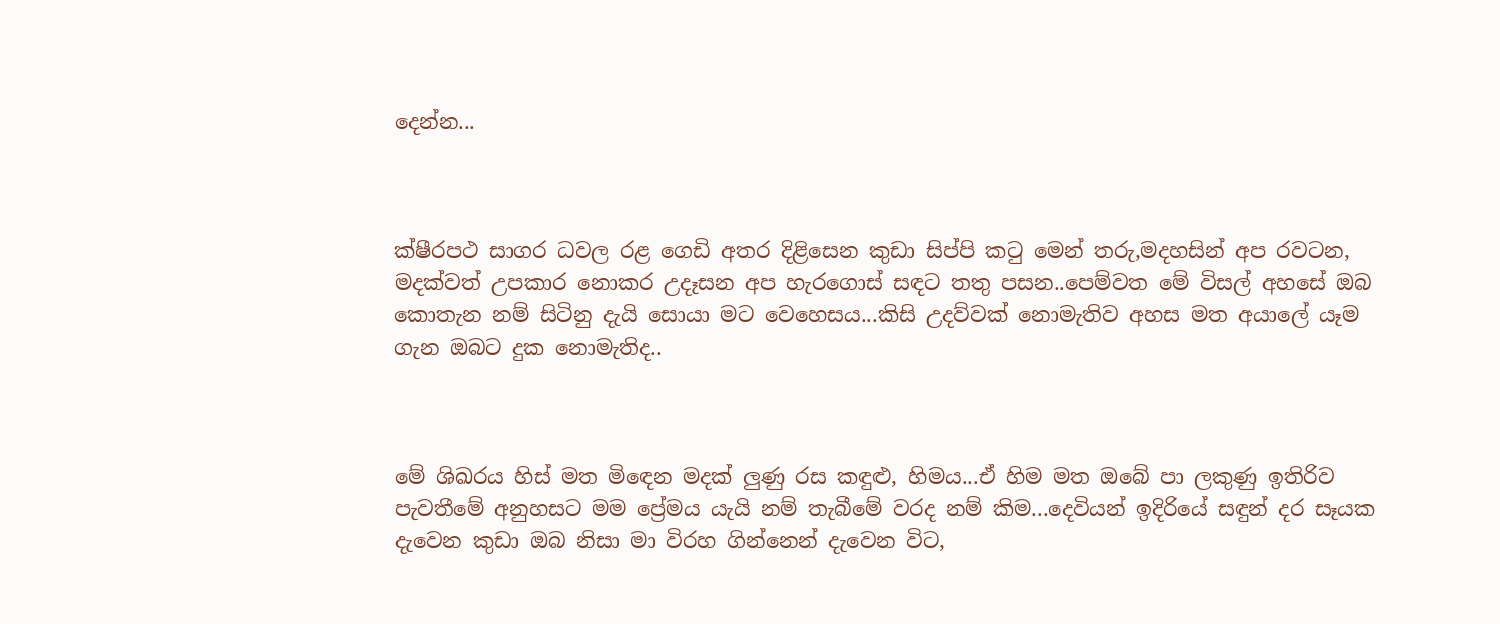දෙන්න...



ක්ෂීරපථ සාගර ධවල රළ ගෙඩි අතර දිළිසෙන කුඩා සිප්පි කටු මෙන් තරු,මදහසින් අප රවටන, මදක්වත් උපකාර නොකර උදෑසන අප හැරගොස් සඳට තතු පසන..පෙම්වත මේ විසල් අහසේ ඔබ කොතැන නම් සිටිනු දැයි සොයා මට වෙහෙසය...කිසි උදව්වක් නොමැතිව අහස මත අයාලේ යෑම ගැන ඔබට දුක නොමැතිද..



මේ ශිඛරය හිස් මත මිඳෙන මදක් ලුණු රස කඳුළු, හිමය...ඒ හිම මත ඔබේ පා ලකුණු ඉතිරිව පැවතීමේ අනුහසට මම ප්‍රේමය යැයි නම් තැබීමේ වරද නම් කිම...දෙවියන් ඉදිරියේ සඳුන් දර සෑයක දැවෙන කුඩා ඔබ නිසා මා විරහ ගින්නෙන් දැවෙන විට,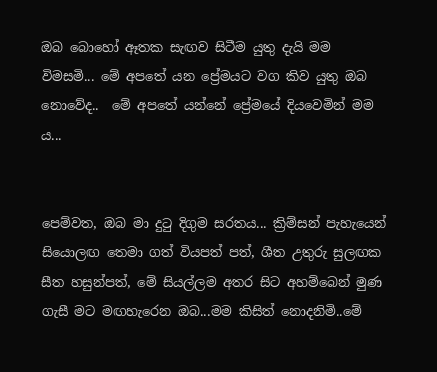ඔබ බොහෝ ඈතක සැඟව සිටීම යුතු දැයි මම විමසමි... මේ අපතේ යන ප්‍රේමයට වග කිව යුතු ඔබ නොවේද..  මේ අපතේ යන්නේ ප්‍රේමයේ දියවෙමින් මම ය...


පෙම්වත, ඔබ මා දුටු දිගුම සරතය... ක්‍රිම්සන් පැහැයෙන් සියොලඟ තෙමා ගත් වියපත් පත්, ශීත උතුරු සුලඟක සීත හසුන්පත්, මේ සියල්ලම අතර සිට අහම්බෙන් මුණ ගැසී මට මඟහැරෙන ඔබ...මම කිසිත් නොදනිමි..මේ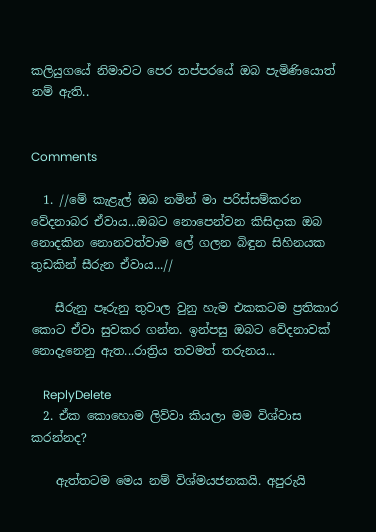කලියුගයේ නිමාවට පෙර තප්පරයේ ඔබ පැමිණියොත් නම් ඇති..


Comments

  1. //මේ කැළැල් ඔබ නමින් මා පරිස්සම්කරන වේදනාබර ඒවාය...ඔබට නොපෙන්වන කිසිදාක ඔබ නොදකින නොනවත්වාම ලේ ගලන බිඳුන සිහිනයක තුඩකින් සීරුන ඒවාය...//

    සීරුනු පෑරුනු තුවාල වුනු හැම එකකටම ප්‍රතිකාර කොට ඒවා සුවකර ගන්න. ඉන්පසු ඔබට වේදනාවක් නොදැනෙනු ඇත...රාත්‍රිය තවමත් තරුනය...

    ReplyDelete
  2. ඒක කොහොම ලිව්වා කියලා මම විශ්වාස කරන්නද?

    ඇත්තටම මෙය නම් විශ්මයජනකයි. අපුරුයි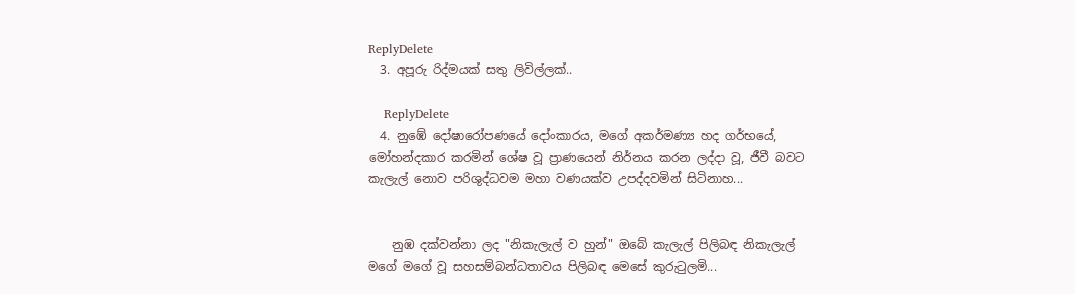ReplyDelete
  3. අපූරු රිද්මයක් සතු ලිවිල්ලක්..

    ReplyDelete
  4. නුඹේ දෝෂාරෝපණයේ දෝංකාරය, මගේ අකර්මණ්‍ය හද ගර්භයේ, මෝහන්දකාර කරමින් ශේෂ වූ ප්‍රාණයෙන් නිර්නය කරන ලද්දා වූ, ජීවී බවට කැලැල් නොව පරිශුද්ධවම මහා වණයක්ව උපද්දවමින් සිටිනාහ...


    නුඹ දක්වන්නා ලද "නිකැලැල් ව හුන්" ඔබේ කැලැල් පිලිබඳ නිකැලැල් මගේ මගේ වූ සහසම්බන්ධතාවය පිලිබඳ මෙසේ කුරුටුලමි...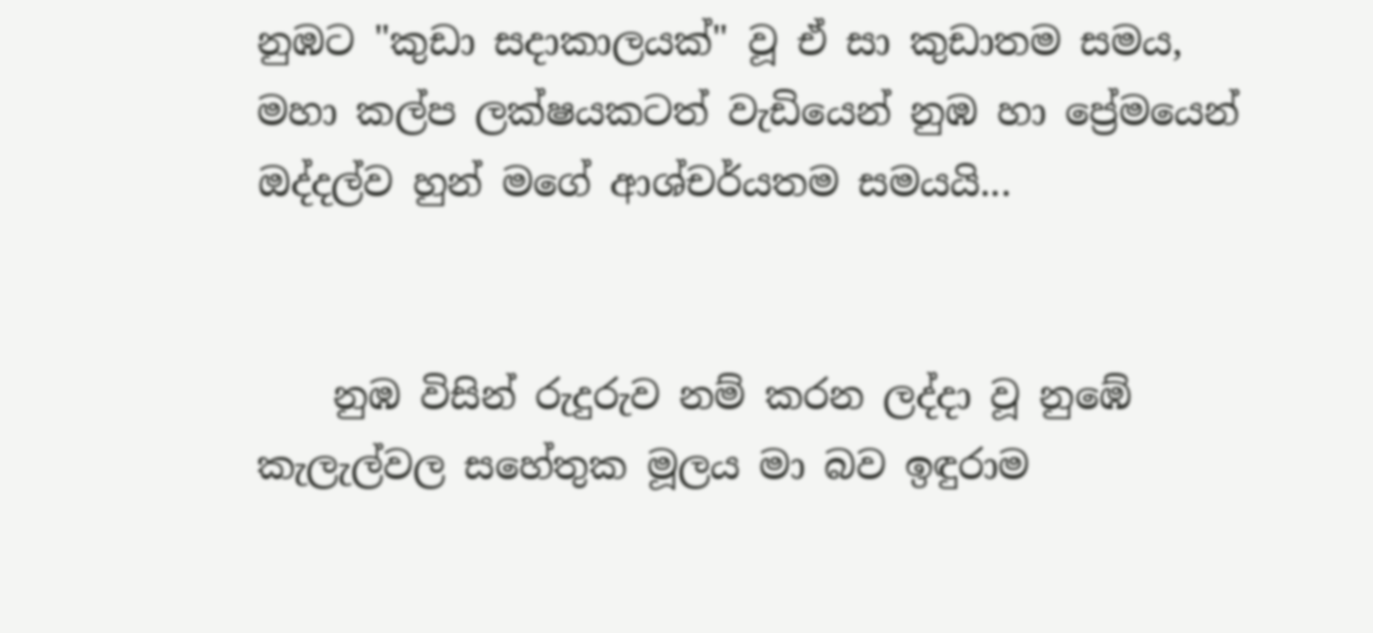නුඹට "කුඩා සදාකාලයක්" වූ ඒ සා කුඩාතම සමය, මහා කල්ප ලක්ෂයකටත් වැඩියෙන් නුඹ හා ප්‍රේමයෙන් ඔද්දල්ව හුන් මගේ ආශ්චර්යතම සමයයි...


    නුඹ විසින් රුදුරුව නම් කරන ලද්දා වූ නුඹේ කැලැල්වල සහේතුක මූලය මා බව ඉඳුරාම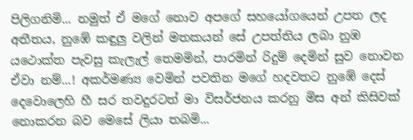පිලිගනිමි... නමුත් ඒ මගේ නොව අපගේ සහයෝගයෙන් උපත ලද අතීතය, නුඹේ කඳුලු වලින් මතකයන් සේ උපත්තිය ලබා නුඹ යථොක්ත පැවසු කැලැල් තෙමමින්, පාරමින් රිදුම් දෙමින් සුව නොවන ඒවා නම්...! අකර්මණ්‍ය වෙමින් පවතින මගේ හදවතට නුඹේ දෙස් දෙවොලෙහි හී සර තවදුරටත් මා විසර්ජනය කරනු මිස අන් කිසිවක් නොකරන බව මෙසේ ලියා තබමි...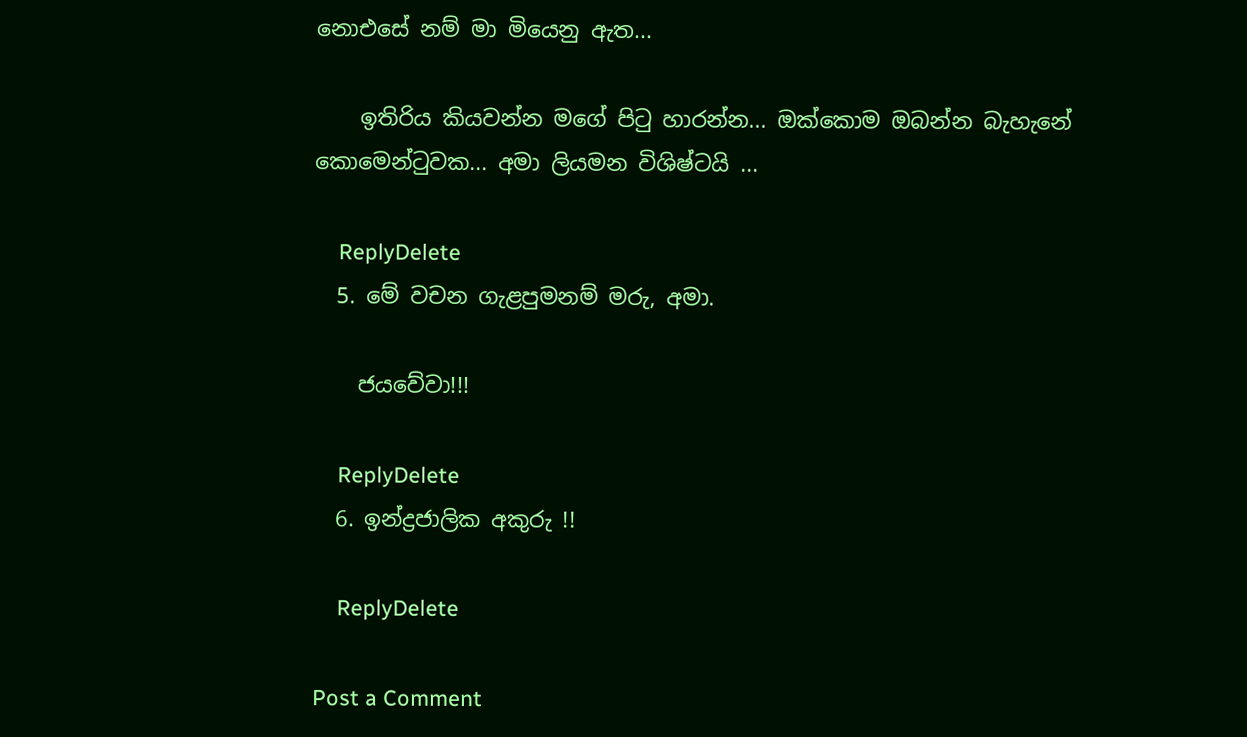නොඑසේ නම් මා මියෙනු ඇත...

    ඉතිරිය කියවන්න මගේ පිටු හාරන්න... ඔක්කොම ඔබන්න බැහැනේ කොමෙන්ටුවක... අමා ලියමන විශිෂ්ටයි ...

    ReplyDelete
  5. මේ වචන ගැළපුමනම් මරු, අමා.

    ජයවේවා!!!

    ReplyDelete
  6. ඉන්ද්‍රජාලික අකුරු !!

    ReplyDelete

Post a Comment